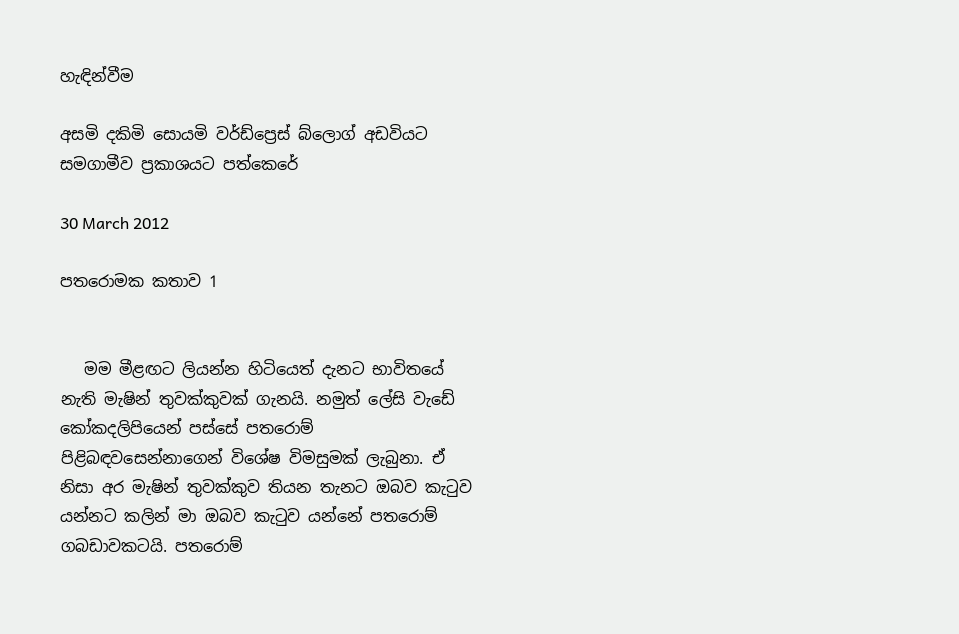හැඳින්වීම

අසමි දකිමි සොයමි වර්ඩ්ප්‍රෙස් බ්ලොග් අඩවියට සමගාමීව ප්‍රකාශයට පත්කෙරේ

30 March 2012

පතරොමක කතාව 1


   මම මීළඟට ලියන්න හිටියෙත් දැනට භාවිතයේ නැති මැෂින් තුවක්කුවක් ගැනයි. නමුත් ලේසි වැඩේ කෝකදලිපියෙන් පස්සේ පතරොම් පිළිබඳවසෙන්නාගෙන් විශේෂ විමසුමක් ලැබුනා. ඒ නිසා අර මැෂින් තුවක්කුව තියන තැනට ඔබව කැටුව යන්නට කලින් මා ඔබව කැටුව යන්නේ පතරොම් ගබඩාවකටයි. පතරොම්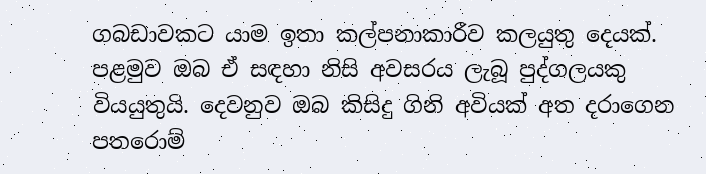ගබඩාවකට යාම ඉතා කල්පනාකාරීව කලයුතු දෙයක්. පළමුව ඔබ ඒ සඳහා නිසි අවසරය ලැබූ පුද්ගලයකු වියයුතුයි. දෙවනුව ඔබ කිසිදු ගිනි අවියක් අත දරාගෙන පතරොම්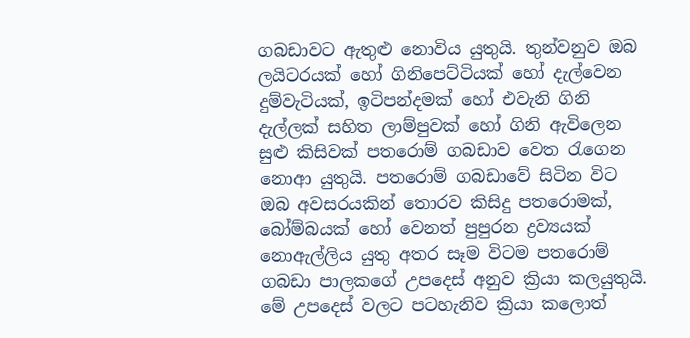ගබඩාවට ඇතුළු නොවිය යුතුයි. තුන්වනුව ඔබ ලයිටරයක් හෝ ගිනිපෙට්ටියක් හෝ දැල්වෙන දුම්වැටියක්, ඉටිපන්දමක් හෝ එවැනි ගිනි දැල්ලක් සහිත ලාම්පුවක් හෝ ගිනි ඇවිලෙන සුළු කිසිවක් පතරොම් ගබඩාව වෙත රැගෙන නොආ යුතුයි. පතරොම් ගබඩාවේ සිටින විට ඔබ අවසරයකින් තොරව කිසිදු පතරොමක්, බෝම්බයක් හෝ වෙනත් පුපුරන ද්‍රව්‍යයක් නොඇල්ලිය යුතු අතර සෑම විටම පතරොම් ගබඩා පාලකගේ උපදෙස් අනුව ක්‍රියා කලයුතුයි. මේ උපදෙස් වලට පටහැනිව ක්‍රියා කලොත්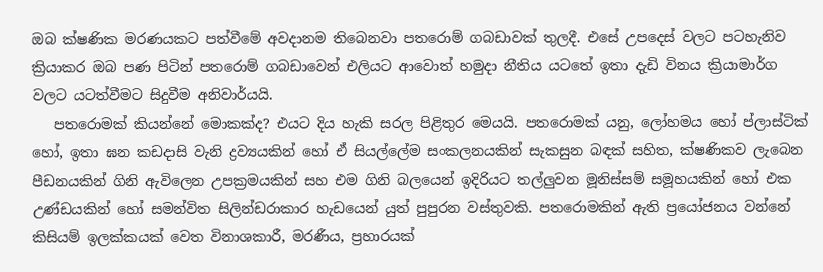ඔබ ක්ෂණික මරණයකට පත්වීමේ අවදානම තිබෙනවා පතරොම් ගබඩාවක් තුලදී. එසේ උපදෙස් වලට පටහැනිව ක්‍රියාකර ඔබ පණ පිටින් පතරොම් ගබඩාවෙන් එලියට ආවොත් හමුදා නීතිය යටතේ ඉතා දැඩි විනය ක්‍රියාමාර්ග වලට යටත්වීමට සිදුවීම අනිවාර්යයි.
   පතරොමක් කියන්නේ මොකක්ද? එයට දිය හැකි සරල පිළිතුර මෙයයි. පතරොමක් යනු, ලෝහමය හෝ ප්ලාස්ටික් හෝ, ඉතා ඝන කඩදාසි වැනි ද්‍රව්‍යයකින් හෝ ඒ සියල්ලේම සංකලනයකින් සැකසුන බඳක් සහිත, ක්ෂණිකව ලැබෙන පීඩනයකින් ගිනි ඇවිලෙන උපක්‍රමයකින් සහ එම ගිනි බලයෙන් ඉදිරියට තල්ලුවන මූනිස්සම් සමූහයකින් හෝ එක උණ්ඩයකින් හෝ සමන්විත සිලින්ඩරාකාර හැඩයෙන් යුත් පුපුරන වස්තුවකි. පතරොමකින් ඇති ප්‍රයෝජනය වන්නේ කිසියම් ඉලක්කයක් වෙත විනාශකාරී, මරණීය, ප්‍රහාරයක්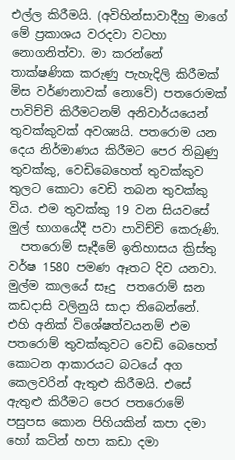එල්ල කිරීමයි. (අවිහින්සාවාදීහු මාගේ මේ ප්‍රකාශය වරදවා වටහා නොගනිත්වා. මා කරන්නේ තාක්ෂණික කරුණු පැහැදිලි කිරීමක් මිස වර්ණනාවක් නොවේ) පතරොමක් පාවිච්චි කිරීමටනම් අනිවාර්යයෙන් තුවක්කුවක් අවශ්‍යයි. පතරොම යන දෙය නිර්මාණය කිරීමට පෙර තිබුණු තුවක්කු, වෙඩිබෙහෙත් තුවක්කුව තුලට කොටා වෙඩි තබන තුවක්කු විය. එම තුවක්කු 19 වන සියවසේ මුල් භාගයේදී පවා පාවිච්චි කෙරුණි.
  පතරොම් සෑදීමේ ඉතිහාසය ක්‍රිස්තු වර්ෂ 1580 පමණ ඈතට දිව යනවා. මුල්ම කාලයේ සෑදු  පතරොම් ඝන කඩදාසි වලිනුයි සාදා තිබෙන්නේ. එහි අනික් විශේෂත්වයනම් එම පතරොම් තුවක්කුවට වෙඩි බෙහෙත් කොටන ආකාරයට බටයේ අග කෙලවරින් ඇතුළු කිරීමයි. එසේ ඇතුළු කිරීමට පෙර පතරොමේ පසුපස කොන පිහියකින් කපා දමා හෝ කටින් හපා කඩා දමා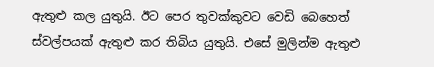ඇතුළු කල යුතුයි. ඊට පෙර තුවක්කුවට වෙඩි බෙහෙත් ස්වල්පයක් ඇතුළු කර තිබිය යුතුයි. එසේ මුලින්ම ඇතුළු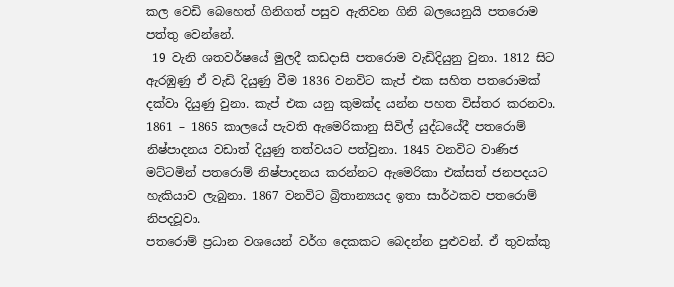කල වෙඩි බෙහෙත් ගිනිගත් පසුව ඇතිවන ගිනි බලයෙනුයි පතරොම පත්තු වෙන්නේ.
 19 වැනි ශතවර්ෂයේ මුලදී කඩදාසි පතරොම වැඩිදියුනු වුනා. 1812 සිට ඇරඹුණු ඒ වැඩි දියුණු වීම 1836 වනවිට කැප් එක සහිත පතරොමක් දක්වා දියුණු වුනා. කැප් එක යනු කුමක්ද යන්න පහත විස්තර කරනවා. 1861 – 1865 කාලයේ පැවති ඇමෙරිකානු සිවිල් යුද්ධයේදී පතරොම් නිෂ්පාදනය වඩාත් දියුණු තත්වයට පත්වුනා. 1845 වනවිට වාණිජ මට්ටමින් පතරොම් නිෂ්පාදනය කරන්නට ඇමෙරිකා එක්සත් ජනපදයට හැකියාව ලැබුනා. 1867 වනවිට බ්‍රිතාන්‍යයද ඉතා සාර්ථකව පතරොම් නිපදවූවා.
පතරොම් ප්‍රධාන වශයෙන් වර්ග දෙකකට බෙදන්න පුළුවන්. ඒ තුවක්කු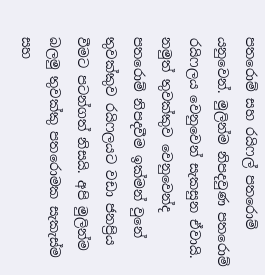පතරොම් සහ රයිෆල් පතරොම් යනුවෙන්. මුලින්ම නිපදවුණ පතරොම් රයිෆලය වෙනුවෙන් සැකසුන ඒවායි. නමුත් තුවක්කුව වෙනුවෙන්ද පතරොම් නිපදවීම ඉක්මන් වුනේ තුවක්කුව රයිෆලයට වඩා ජනප්‍රිය වීමට පටන්ගත් නිසයි. අපි මුලින්ම බලමු තුවක්කු පතරොමක සැකැස්ම සහ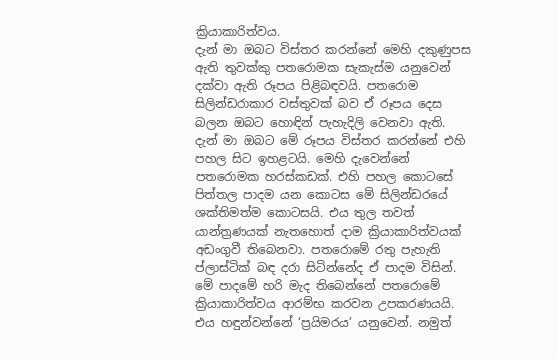ක්‍රියාකාරිත්වය.
දැන් මා ඔබට විස්තර කරන්නේ මෙහි දකුණුපස ඇති තුවක්කු පතරොමක සැකැස්ම යනුවෙන් දක්වා ඇති රූපය පිළිබඳවයි. පතරොම සිලින්ඩරාකාර වස්තුවක් බව ඒ රූපය දෙස බලන ඔබට හොඳින් පැහැදිලි වෙනවා ඇති. දැන් මා ඔබට මේ රූපය විස්තර කරන්නේ එහි පහල සිට ඉහළටයි. මෙහි දැවෙන්නේ පතරොමක හරස්කඩක්. එහි පහල කොටසේ පිත්තල පාදම යන කොටස මේ සිලින්ඩරයේ ශක්තිමත්ම කොටසයි. එය තුල තවත් යාන්ත්‍රණයක් නැතහොත් දාම ක්‍රියාකාරිත්වයක් අඩංගුවී තිබෙනවා. පතරොමේ රතු පැහැති ප්ලාස්ටික් බඳ දරා සිටින්නේද ඒ පාදම විසින්. මේ පාදමේ හරි මැද තිබෙන්නේ පතරොමේ ක්‍රියාකාරිත්වය ආරම්භ කරවන උපකරණයයි. එය හඳුන්වන්නේ ‘ප්‍රයිමරය’ යනුවෙන්. නමුත්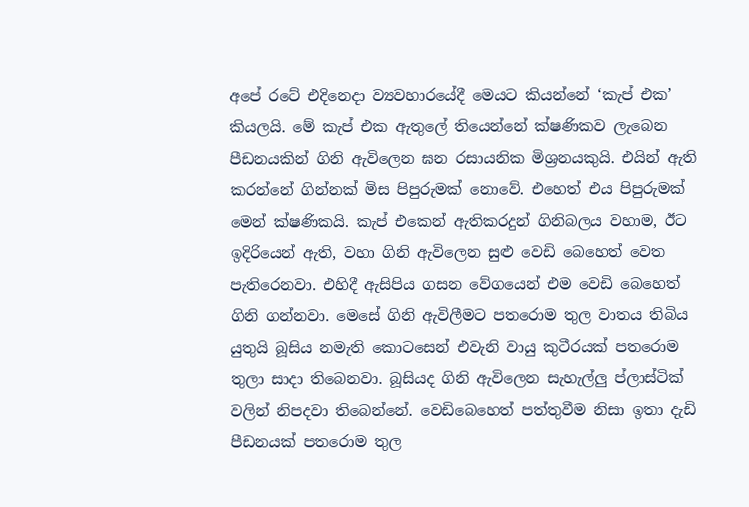අපේ රටේ එදිනෙදා ව්‍යවහාරයේදී මෙයට කියන්නේ ‘කැප් එක’ කියලයි. මේ කැප් එක ඇතුලේ තියෙන්නේ ක්ෂණිකව ලැබෙන පීඩනයකින් ගිනි ඇවිලෙන ඝන රසායනික මිශ්‍රනයකුයි. එයින් ඇති කරන්නේ ගින්නක් මිස පිපුරුමක් නොවේ. එහෙත් එය පිපුරුමක් මෙන් ක්ෂණිකයි. කැප් එකෙන් ඇතිකරදුන් ගිනිබලය වහාම, ඊට ඉදිරියෙන් ඇති, වහා ගිනි ඇවිලෙන සුළු වෙඩි බෙහෙත් වෙත පැතිරෙනවා. එහිදී ඇසිපිය ගසන වේගයෙන් එම වෙඩි බෙහෙත් ගිනි ගන්නවා. මෙසේ ගිනි ඇවිලීමට පතරොම තුල වාතය තිබිය යුතුයි බූසිය නමැති කොටසෙන් එවැනි වායු කුටීරයක් පතරොම තුලා සාදා තිබෙනවා. බූසියද ගිනි ඇවිලෙන සැහැල්ලු ප්ලාස්ටික් වලින් නිපදවා තිබෙන්නේ. වෙඩිබෙහෙත් පත්තුවීම නිසා ඉතා දැඩි පීඩනයක් පතරොම තුල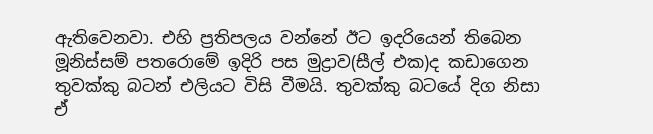ඇතිවෙනවා. එහි ප්‍රතිපලය වන්නේ ඊට ඉදරියෙන් තිබෙන මූනිස්සම් පතරොමේ ඉදිරි පස මුද්‍රාව(සීල් එක)ද කඩාගෙන තුවක්කු බටන් එලියට විසි වීමයි. තුවක්කු බටයේ දිග නිසා ඒ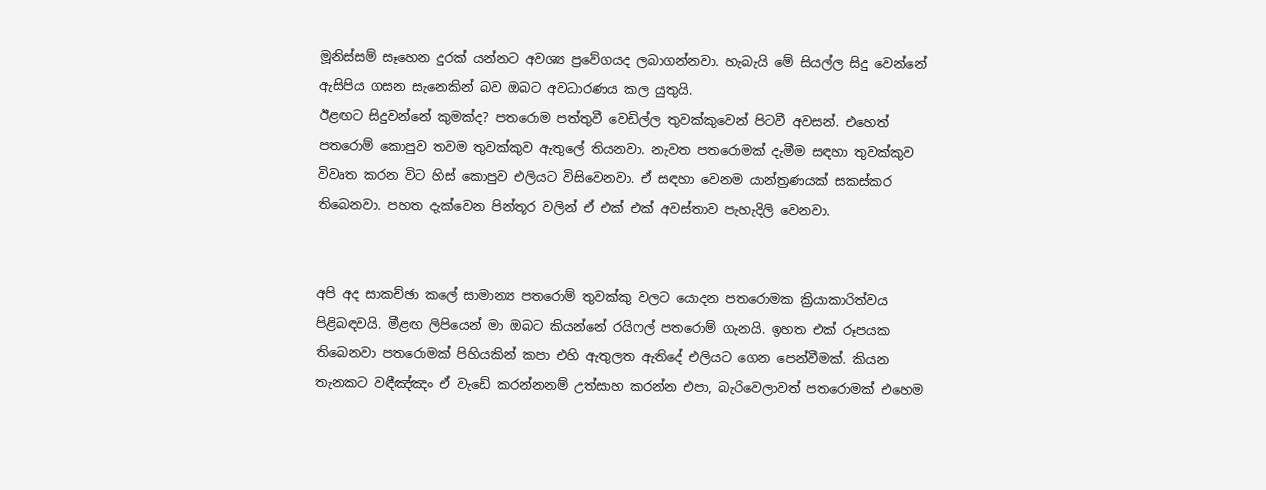මූනිස්සම් සෑහෙන දුරක් යන්නට අවශ්‍ය ප්‍රවේගයද ලබාගන්නවා. හැබැයි මේ සියල්ල සිදු වෙන්නේ ඇසිපිය ගසන සැනෙකින් බව ඔබට අවධාරණය කල යුතුයි.
ඊළඟට සිදුවන්නේ කුමක්ද? පතරොම පත්තුවී වෙඩිල්ල තුවක්කුවෙන් පිටවී අවසන්. එහෙත් පතරොම් කොපුව තවම තුවක්කුව ඇතුලේ තියනවා. නැවත පතරොමක් දැමීම සඳහා තුවක්කුව විවෘත කරන විට හිස් කොපුව එලියට විසිවෙනවා. ඒ සඳහා වෙනම යාන්ත්‍රණයක් සකස්කර තිබෙනවා. පහත දැක්වෙන පින්තූර වලින් ඒ එක් එක් අවස්තාව පැහැදිලි වෙනවා.


අපි අද සාකච්ඡා කලේ සාමාන්‍ය පතරොම් තුවක්කු වලට යොදන පතරොමක ක්‍රියාකාරිත්වය පිළිබඳවයි. මීළඟ ලිපියෙන් මා ඔබට කියන්නේ රයිෆල් පතරොම් ගැනයි. ඉහත එක් රූපයක තිබෙනවා පතරොමක් පිහියකින් කපා එහි ඇතුලත ඇතිදේ එලියට ගෙන පෙන්වීමක්. කියන තැනකට වඳීඤ්ඤං ඒ වැඩේ කරන්නනම් උත්සාහ කරන්න එපා, බැරිවෙලාවත් පතරොමක් එහෙම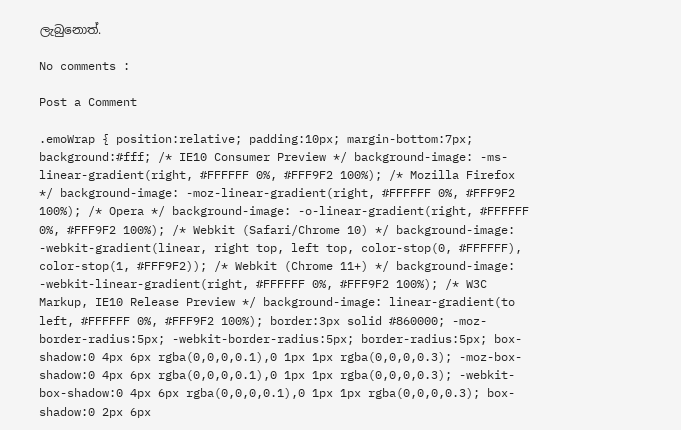ලැබුනොත්.

No comments :

Post a Comment

.emoWrap { position:relative; padding:10px; margin-bottom:7px; background:#fff; /* IE10 Consumer Preview */ background-image: -ms-linear-gradient(right, #FFFFFF 0%, #FFF9F2 100%); /* Mozilla Firefox */ background-image: -moz-linear-gradient(right, #FFFFFF 0%, #FFF9F2 100%); /* Opera */ background-image: -o-linear-gradient(right, #FFFFFF 0%, #FFF9F2 100%); /* Webkit (Safari/Chrome 10) */ background-image: -webkit-gradient(linear, right top, left top, color-stop(0, #FFFFFF), color-stop(1, #FFF9F2)); /* Webkit (Chrome 11+) */ background-image: -webkit-linear-gradient(right, #FFFFFF 0%, #FFF9F2 100%); /* W3C Markup, IE10 Release Preview */ background-image: linear-gradient(to left, #FFFFFF 0%, #FFF9F2 100%); border:3px solid #860000; -moz-border-radius:5px; -webkit-border-radius:5px; border-radius:5px; box-shadow:0 4px 6px rgba(0,0,0,0.1),0 1px 1px rgba(0,0,0,0.3); -moz-box-shadow:0 4px 6px rgba(0,0,0,0.1),0 1px 1px rgba(0,0,0,0.3); -webkit-box-shadow:0 4px 6px rgba(0,0,0,0.1),0 1px 1px rgba(0,0,0,0.3); box-shadow:0 2px 6px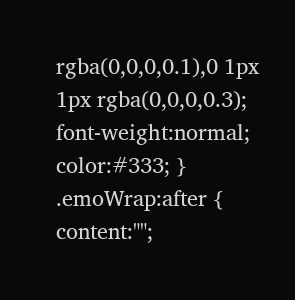rgba(0,0,0,0.1),0 1px 1px rgba(0,0,0,0.3); font-weight:normal; color:#333; } .emoWrap:after { content:"";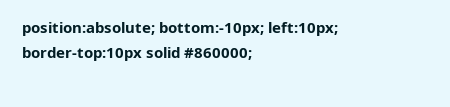position:absolute; bottom:-10px; left:10px; border-top:10px solid #860000;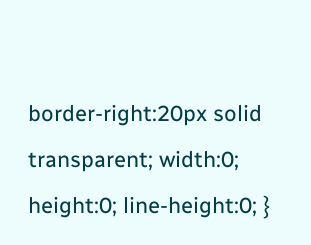border-right:20px solid transparent; width:0; height:0; line-height:0; }